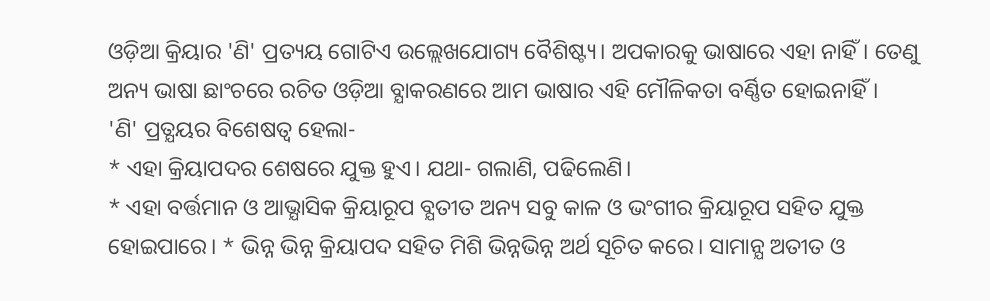ଓଡ଼ିଆ କ୍ରିୟାର 'ଣି' ପ୍ରତ୍ୟୟ ଗୋଟିଏ ଉଲ୍ଲେଖଯୋଗ୍ୟ ବୈଶିଷ୍ଟ୍ୟ। ଅପକାରକୁ ଭାଷାରେ ଏହା ନାହିଁ। ତେଣୁ ଅନ୍ୟ ଭାଷା ଛାଂଚରେ ରଚିତ ଓଡ଼ିଆ ବ୍ଯାକରଣରେ ଆମ ଭାଷାର ଏହି ମୌଳିକତା ବର୍ଣ୍ଣିତ ହୋଇନାହିଁ।
'ଣି' ପ୍ରତ୍ଯୟର ବିଶେଷତ୍ୱ ହେଲା-
* ଏହା କ୍ରିୟାପଦର ଶେଷରେ ଯୁକ୍ତ ହୁଏ। ଯଥା- ଗଲାଣି, ପଢିଲେଣି।
* ଏହା ବର୍ତ୍ତମାନ ଓ ଆଭ୍ଯାସିକ କ୍ରିୟାରୂପ ବ୍ଯତୀତ ଅନ୍ୟ ସବୁ କାଳ ଓ ଭଂଗୀର କ୍ରିୟାରୂପ ସହିତ ଯୁକ୍ତ ହୋଇପାରେ। * ଭିନ୍ନ ଭିନ୍ନ କ୍ରିୟାପଦ ସହିତ ମିଶି ଭିନ୍ନଭିନ୍ନ ଅର୍ଥ ସୂଚିତ କରେ। ସାମାନ୍ଯ ଅତୀତ ଓ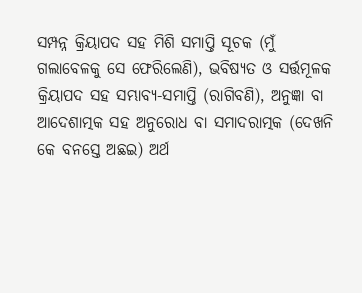ସମ୍ପନ୍ନ କ୍ରିୟାପଦ ସହ ମିଶି ସମାପ୍ତି ସୂଚକ (ମୁଁ ଗଲାବେଳକୁ ସେ ଫେରିଲେଣି), ଭବିଷ୍ଯତ ଓ ସର୍ତ୍ତମୂଳକ କ୍ରିୟାପଦ ସହ ସମ୍ଭାବ୍ଯ-ସମାପ୍ତି (ରାଗିବଣି), ଅନୁଜ୍ଞା ବା ଆଦେଶାତ୍ମକ ସହ ଅନୁରୋଧ ବା ସମାଦରାତ୍ମକ (ଦେଖନି କେ ବନସ୍ତେ ଅଛଇ) ଅର୍ଥ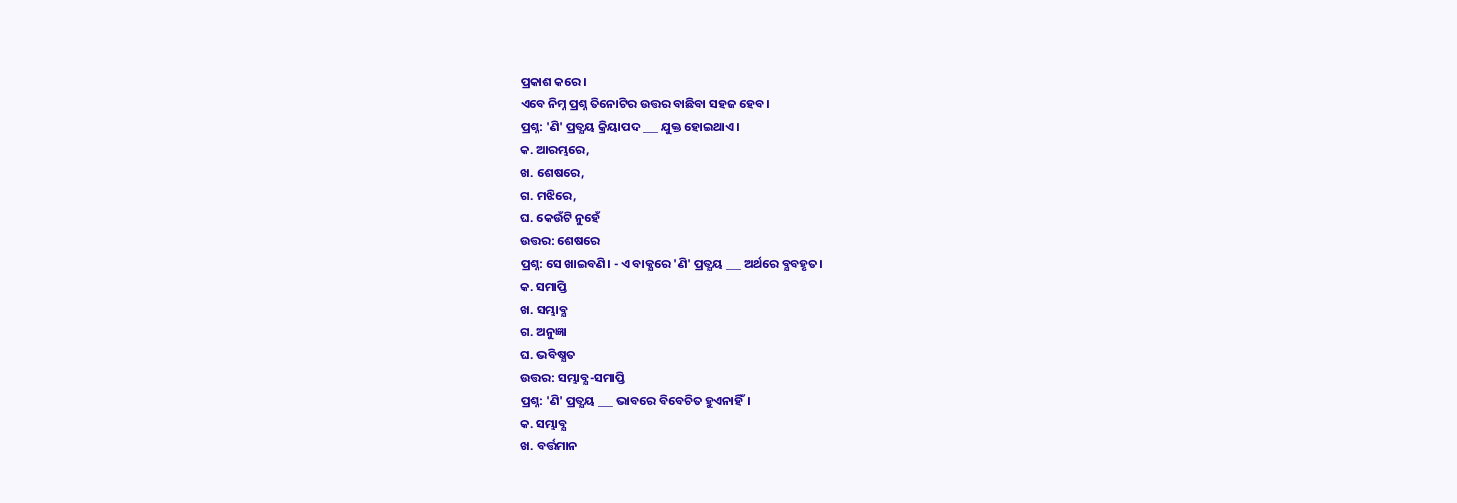ପ୍ରକାଶ କରେ।
ଏବେ ନିମ୍ନ ପ୍ରଶ୍ନ ତିନୋଟିର ଉତ୍ତର ବାଛିବା ସହଜ ହେବ।
ପ୍ରଶ୍ନ: 'ଣି' ପ୍ରତ୍ଯୟ କ୍ରିୟାପଦ ___ ଯୁକ୍ତ ହୋଇଥାଏ।
କ. ଆରମ୍ଭରେ,
ଖ. ଶେଷରେ,
ଗ. ମଝିରେ,
ଘ. କେଉଁଟି ନୁହେଁ
ଉତ୍ତର: ଶେଷରେ
ପ୍ରଶ୍ନ: ସେ ଖାଇବଣି। - ଏ ବାକ୍ଯରେ 'ଣି' ପ୍ରତ୍ଯୟ ___ ଅର୍ଥରେ ବ୍ଯବହୃତ।
କ. ସମାପ୍ତି
ଖ. ସମ୍ଭାବ୍ଯ
ଗ. ଅନୁଜ୍ଞା
ଘ. ଭବିଷ୍ଯତ
ଉତ୍ତର: ସମ୍ଭାବ୍ଯ-ସମାପ୍ତି
ପ୍ରଶ୍ନ: 'ଣି' ପ୍ରତ୍ଯୟ ___ ଭାବରେ ବିବେଚିତ ହୁଏନାହିଁ।
କ. ସମ୍ଭାବ୍ଯ
ଖ. ବର୍ତ୍ତମାନ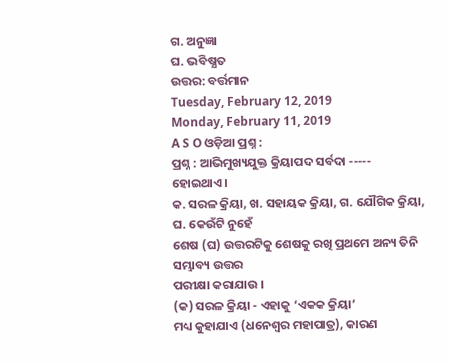ଗ. ଅନୁଜ୍ଞା
ଘ. ଭବିଷ୍ଯତ
ଉତ୍ତର: ବର୍ତ୍ତମାନ
Tuesday, February 12, 2019
Monday, February 11, 2019
A S O ଓଡ଼ିଆ ପ୍ରଶ୍ନ :
ପ୍ରଶ୍ନ : ଆଭିମୁଖ୍ୟଯୁକ୍ତ କ୍ରିୟାପଦ ସର୍ବଦା -----
ହୋଇଥାଏ ।
କ. ସରଳ କ୍ରିୟା, ଖ. ସହାୟକ କ୍ରିୟା, ଗ. ଯୌଗିକ କ୍ରିୟା, ଘ. କେଉଁଟି ନୁହେଁ
ଶେଷ (ଘ) ଉତ୍ତରଟିକୁ ଶେଷକୁ ରଖି ପ୍ରଥମେ ଅନ୍ୟ ତିନି ସମ୍ଭାବ୍ୟ ଉତ୍ତର
ପରୀକ୍ଷା କରାଯାଉ ।
(କ) ସରଳ କ୍ରିୟା - ଏହାକୁ ‘ଏକକ କ୍ରିୟା’
ମଧ୍ୟ କୁହାଯାଏ (ଧନେଶ୍ୱର ମହାପାତ୍ର), କାରଣ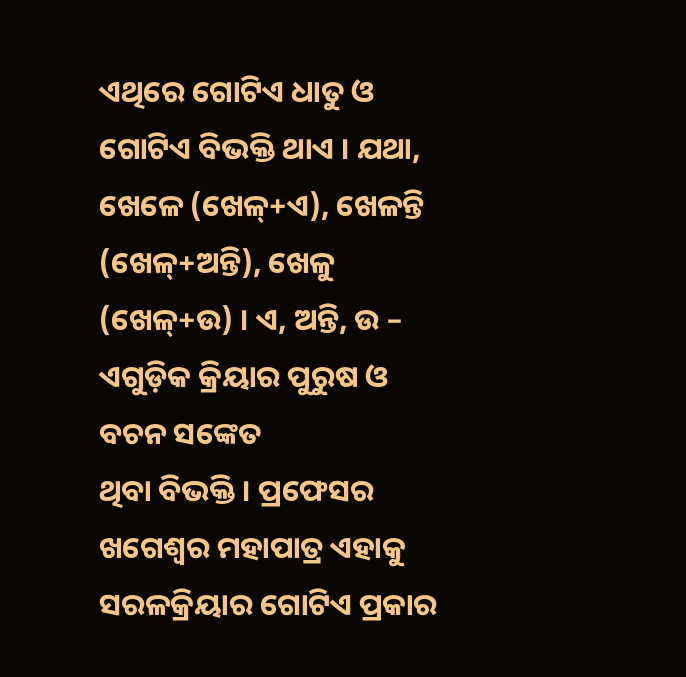ଏଥିରେ ଗୋଟିଏ ଧାତୁ ଓ ଗୋଟିଏ ବିଭକ୍ତି ଥାଏ । ଯଥା, ଖେଳେ (ଖେଳ୍+ଏ), ଖେଳନ୍ତି (ଖେଳ୍+ଅନ୍ତି), ଖେଳୁ (ଖେଳ୍+ଉ) । ଏ, ଅନ୍ତି, ଉ – ଏଗୁଡ଼ିକ କ୍ରିୟାର ପୁରୁଷ ଓ ବଚନ ସଙ୍କେତ
ଥିବା ବିଭକ୍ତି । ପ୍ରଫେସର ଖଗେଶ୍ୱର ମହାପାତ୍ର ଏହାକୁ ସରଳକ୍ରିୟାର ଗୋଟିଏ ପ୍ରକାର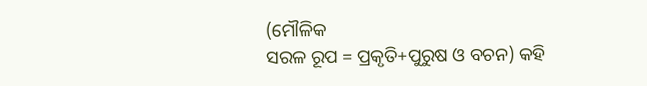(ମୌଳିକ
ସରଳ ରୂପ = ପ୍ରକୃତି+ପୁରୁଷ ଓ ବଚନ) କହି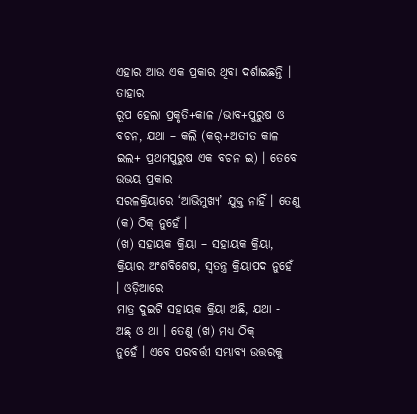ଏହାର ଆଉ ଏକ ପ୍ରକାର ଥିବା ଦର୍ଶାଇଛନ୍ତି । ତାହାର
ରୂପ ହେଲା ପ୍ରକୃତି+କାଳ /ଭାବ+ପୁରୁଷ ଓ ବଚନ, ଯଥା – କଲି (କର୍+ଅତୀତ କାଳ ଇଲ+ ପ୍ରଥମପୁରୁଷ ଏକ ବଚନ ଇ) । ତେବେ ଉଭୟ ପ୍ରକାର
ସରଳକ୍ରିୟାରେ ‘ଆଭିମୁଖ୍ୟ’ ଯୁକ୍ତ ନାହିଁ । ତେଣୁ (କ) ଠିକ୍ ନୁହେଁ ।
(ଖ) ସହାୟକ କ୍ରିୟା – ସହାୟକ କ୍ରିୟା, କ୍ରିୟାର ଅଂଶବିଶେଷ, ସ୍ୱତନ୍ତ୍ର କ୍ରିୟାପଦ ନୁହେଁ । ଓଡ଼ିଆରେ
ମାତ୍ର ଦୁଇଟି ସହାୟକ କ୍ରିୟା ଅଛି, ଯଥା - ଅଛ୍ ଓ ଥା । ତେଣୁ (ଖ) ମଧ୍ୟ ଠିକ୍
ନୁହେଁ । ଏବେ ପରବର୍ତ୍ତୀ ସମ୍ଭାବ୍ୟ ଉତ୍ତରକୁ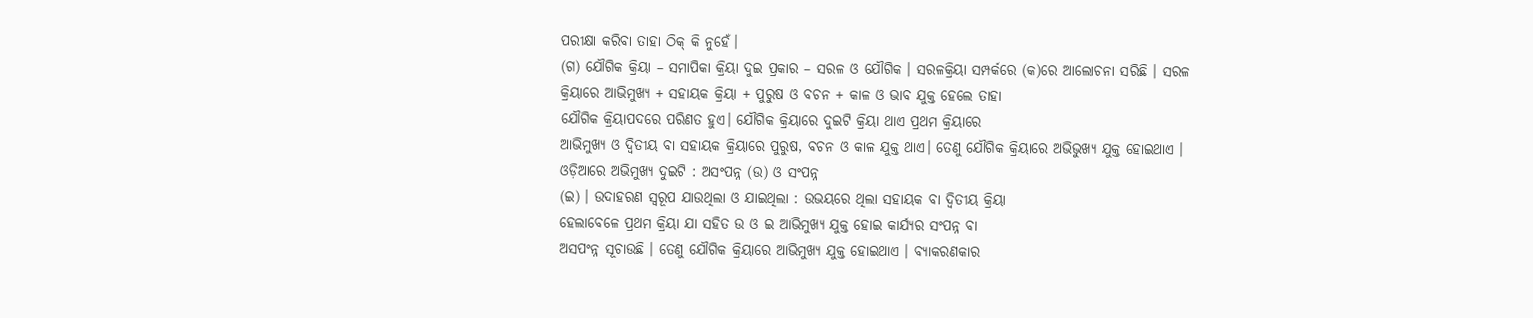ପରୀକ୍ଷା କରିବା ତାହା ଠିକ୍ କି ନୁହେଁ।
(ଗ) ଯୌଗିକ କ୍ରିୟା – ସମାପିକା କ୍ରିୟା ଦୁଇ ପ୍ରକାର – ସରଳ ଓ ଯୌଗିକ । ସରଳକ୍ରିୟା ସମ୍ପର୍କରେ (କ)ରେ ଆଲୋଚନା ସରିଛି । ସରଳ
କ୍ରିୟାରେ ଆଭିମୁଖ୍ୟ + ସହାୟକ କ୍ରିୟା + ପୁରୁଷ ଓ ବଚନ + କାଳ ଓ ଭାବ ଯୁକ୍ତ ହେଲେ ତାହା
ଯୌଗିକ କ୍ରିୟାପଦରେ ପରିଣତ ହୁଏ। ଯୌଗିକ କ୍ରିୟାରେ ଦୁଇଟି କ୍ରିୟା ଥାଏ ପ୍ରଥମ କ୍ରିୟାରେ
ଆଭିମୁଖ୍ୟ ଓ ଦ୍ୱିତୀୟ ବା ସହାୟକ କ୍ରିୟାରେ ପୁରୁଷ, ବଚନ ଓ କାଳ ଯୁକ୍ତ ଥାଏ। ତେଣୁ ଯୌଗିକ କ୍ରିୟାରେ ଅଭିଭୁଖ୍ୟ ଯୁକ୍ତ ହୋଇଥାଏ ।
ଓଡ଼ିଆରେ ଅଭିମୁଖ୍ୟ ଦୁଇଟି : ଅସଂପନ୍ନ (ଉ) ଓ ସଂପନ୍ନ
(ଇ) । ଉଦାହରଣ ସ୍ୱରୂପ ଯାଉଥିଲା ଓ ଯାଇଥିଲା : ଉଭୟରେ ଥିଲା ସହାୟକ ବା ଦ୍ୱିତୀୟ କ୍ରିୟା
ହେଲାବେଳେ ପ୍ରଥମ କ୍ରିୟା ଯା ସହିତ ଉ ଓ ଇ ଆଭିମୁଖ୍ୟ ଯୁକ୍ତ ହୋଇ କାର୍ଯ୍ୟର ସଂପନ୍ନ ବା
ଅସପଂନ୍ନ ସୂଚାଉଛି । ତେଣୁ ଯୌଗିକ କ୍ରିୟାରେ ଆଭିମୁଖ୍ୟ ଯୁକ୍ତ ହୋଇଥାଏ । ବ୍ୟାକରଣକାର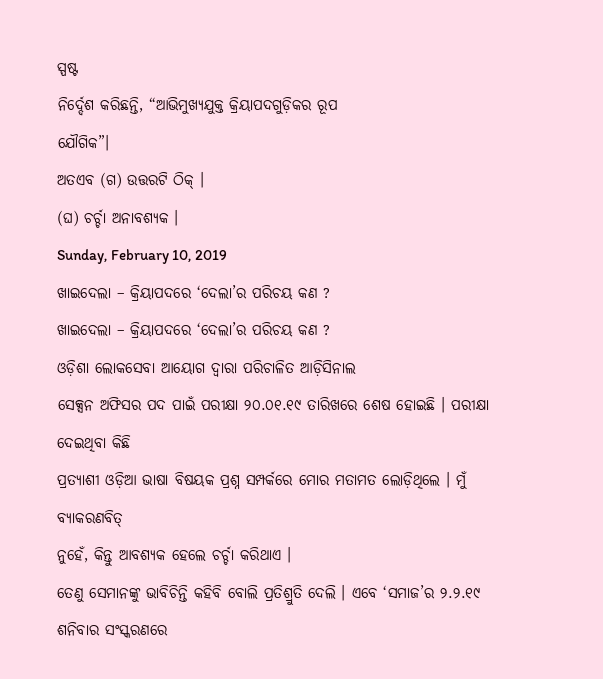ସ୍ପଷ୍ଟ
ନିର୍ଦ୍ଦେଶ କରିଛନ୍ତି, “ଆଭିମୁଖ୍ୟଯୁକ୍ତ କ୍ରିୟାପଦଗୁଡ଼ିକର ରୂପ
ଯୌଗିକ”।
ଅତଏବ (ଗ) ଉତ୍ତରଟି ଠିକ୍ ।
(ଘ) ଚର୍ଚ୍ଚା ଅନାବଶ୍ୟକ ।
Sunday, February 10, 2019
ଖାଇଦେଲା – କ୍ରିୟାପଦରେ ‘ଦେଲା’ର ପରିଚୟ କଣ ?
ଖାଇଦେଲା – କ୍ରିୟାପଦରେ ‘ଦେଲା’ର ପରିଚୟ କଣ ?
ଓଡ଼ିଶା ଲୋକସେବା ଆୟୋଗ ଦ୍ୱାରା ପରିଚାଳିତ ଆଡ଼ିସିନାଲ
ସେକ୍ସନ ଅଫିସର ପଦ ପାଇଁ ପରୀକ୍ଷା ୨୦.୦୧.୧୯ ତାରିଖରେ ଶେଷ ହୋଇଛି । ପରୀକ୍ଷା ଦେଇଥିବା କିଛି
ପ୍ରତ୍ୟାଶୀ ଓଡ଼ିଆ ଭାଷା ବିଷୟକ ପ୍ରଶ୍ନ ସମ୍ପର୍କରେ ମୋର ମତାମତ ଲୋଡ଼ିଥିଲେ । ମୁଁ ବ୍ୟାକରଣବିତ୍
ନୁହେଁ, କିନ୍ତୁ ଆବଶ୍ୟକ ହେଲେ ଚର୍ଚ୍ଚା କରିଥାଏ ।
ତେଣୁ ସେମାନଙ୍କୁ ଭାବିଚିନ୍ତି କହିବି ବୋଲି ପ୍ରତିଶ୍ରୁତି ଦେଲି । ଏବେ ‘ସମାଜ’ର ୨.୨.୧୯ ଶନିବାର ସଂସ୍କରଣରେ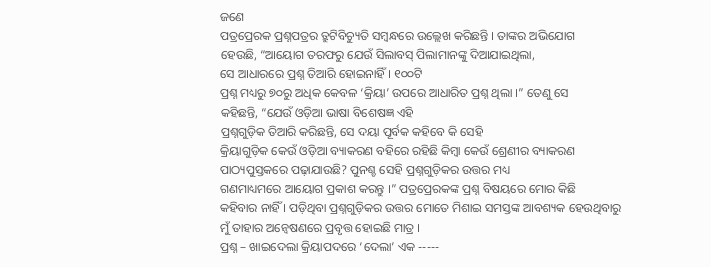ଜଣେ
ପତ୍ରପ୍ରେରକ ପ୍ରଶ୍ନପତ୍ରର ତ୍ରୁଟିବିଚ୍ୟୁତି ସମ୍ବନ୍ଧରେ ଉଲ୍ଲେଖ କରିଛନ୍ତି । ତାଙ୍କର ଅଭିଯୋଗ
ହେଉଛି, “ଆୟୋଗ ତରଫରୁ ଯେଉଁ ସିଲାବସ୍ ପିଲାମାନଙ୍କୁ ଦିଆଯାଇଥିଲା,
ସେ ଆଧାରରେ ପ୍ରଶ୍ନ ତିଆରି ହୋଇନାହିଁ । ୧୦୦ଟି
ପ୍ରଶ୍ନ ମଧ୍ୟରୁ ୭୦ରୁ ଅଧିକ କେବଳ ‘କ୍ରିୟା’ ଉପରେ ଆଧାରିତ ପ୍ରଶ୍ନ ଥିଲା ।” ତେଣୁ ସେ
କହିଛନ୍ତି, “ଯେଉଁ ଓଡ଼ିଆ ଭାଷା ବିଶେଷଜ୍ଞ ଏହି
ପ୍ରଶ୍ନଗୁଡ଼ିକ ତିଆରି କରିଛନ୍ତି, ସେ ଦୟା ପୂର୍ବକ କହିବେ କି ସେହି
କ୍ରିୟାଗୁଡ଼ିକ କେଉଁ ଓଡ଼ିଆ ବ୍ୟାକରଣ ବହିରେ ରହିଛି କିମ୍ବା କେଉଁ ଶ୍ରେଣୀର ବ୍ୟାକରଣ
ପାଠ୍ୟପୁସ୍ତକରେ ପଢ଼ାଯାଉଛି? ପୁନଶ୍ଚ ସେହି ପ୍ରଶ୍ନଗୁଡ଼ିକର ଉତ୍ତର ମଧ୍ୟ
ଗଣମାଧ୍ୟମରେ ଆୟୋଗ ପ୍ରକାଶ କରନ୍ତୁ ।” ପତ୍ରପ୍ରେରକଙ୍କ ପ୍ରଶ୍ନ ବିଷୟରେ ମୋର କିଛି
କହିବାର ନାହିଁ । ପଡ଼ିଥିବା ପ୍ରଶ୍ନଗୁଡ଼ିକର ଉତ୍ତର ମୋତେ ମିଶାଇ ସମସ୍ତଙ୍କ ଆବଶ୍ୟକ ହେଉଥିବାରୁ
ମୁଁ ତାହାର ଅନ୍ୱେଷଣରେ ପ୍ରବୃତ୍ତ ହୋଇଛି ମାତ୍ର ।
ପ୍ରଶ୍ନ – ଖାଇଦେଲା କ୍ରିୟାପଦରେ ‘ଦେଲା’ ଏକ -----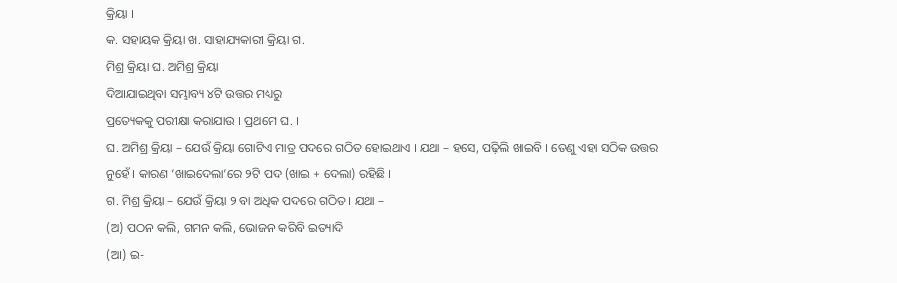କ୍ରିୟା ।
କ. ସହାୟକ କ୍ରିୟା ଖ. ସାହାଯ୍ୟକାରୀ କ୍ରିୟା ଗ.
ମିଶ୍ର କ୍ରିୟା ଘ. ଅମିଶ୍ର କ୍ରିୟା
ଦିଆଯାଇଥିବା ସମ୍ଭାବ୍ୟ ୪ଟି ଉତ୍ତର ମଧ୍ୟରୁ
ପ୍ରତ୍ୟେକକୁ ପରୀକ୍ଷା କରାଯାଉ । ପ୍ରଥମେ ଘ. ।
ଘ. ଅମିଶ୍ର କ୍ରିୟା – ଯେଉଁ କ୍ରିୟା ଗୋଟିଏ ମାତ୍ର ପଦରେ ଗଠିତ ହୋଇଥାଏ । ଯଥା – ହସେ, ପଢ଼ିଲି ଖାଇବି । ତେଣୁ ଏହା ସଠିକ ଉତ୍ତର
ନୁହେଁ । କାରଣ ‘ଖାଇଦେଲା’ରେ ୨ଟି ପଦ (ଖାଇ + ଦେଲା) ରହିଛି ।
ଗ. ମିଶ୍ର କ୍ରିୟା – ଯେଉଁ କ୍ରିୟା ୨ ବା ଅଧିକ ପଦରେ ଗଠିତ । ଯଥା –
(ଅ) ପଠନ କଲି, ଗମନ କଲି, ଭୋଜନ କରିବି ଇତ୍ୟାଦି
(ଆ) ଇ-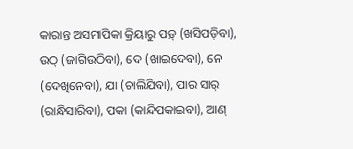କାରାନ୍ତ ଅସମାପିକା କ୍ରିୟାରୁ ପଡ଼୍ (ଖସିପଡ଼ିବା),
ଉଠ୍ (ଜାଗିଉଠିବା), ଦେ (ଖାଇଦେବା), ନେ (ଦେଖିନେବା), ଯା (ଚାଲିଯିବା), ପାର ସାର୍ (ରାନ୍ଧିସାରିବା), ପକା (କାନ୍ଦିପକାଇବା), ଆଣ୍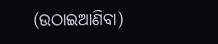(ଉଠାଇଆଣିବା)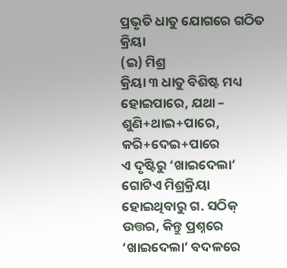ପ୍ରଭୃତି ଧାତୁ ଯୋଗରେ ଗଠିତ କ୍ରିୟା
(ଇ) ମିଶ୍ର
କ୍ରିୟା ୩ ଧାତୁ ବିଶିଷ୍ଟ ମଧ୍ୟ ହୋଇପାରେ, ଯଥା – ଶୁଣି+ଥାଇ+ପାରେ, କରି+ଦେଇ+ପାରେ
ଏ ଦୃଷ୍ଟିରୁ ‘ଖାଇଦେଲା’ ଗୋଟିଏ ମିଶ୍ରକ୍ରିୟା ହୋଇଥିବାରୁ ଗ. ସଠିକ୍
ଉତ୍ତର, କିନ୍ତୁ ପ୍ରଶ୍ନରେ ‘ଖାଇଦେଲା’ ବଦଳରେ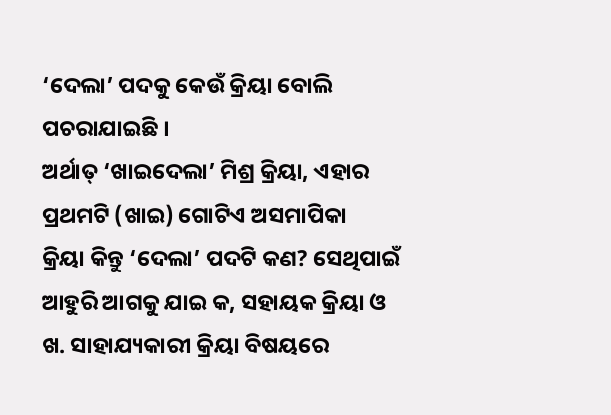‘ଦେଲା’ ପଦକୁ କେଉଁ କ୍ରିୟା ବୋଲି ପଚରାଯାଇଛି ।
ଅର୍ଥାତ୍ ‘ଖାଇଦେଲା’ ମିଶ୍ର କ୍ରିୟା, ଏହାର ପ୍ରଥମଟି (ଖାଇ) ଗୋଟିଏ ଅସମାପିକା
କ୍ରିୟା କିନ୍ତୁ ‘ଦେଲା’ ପଦଟି କଣ? ସେଥିପାଇଁ ଆହୁରି ଆଗକୁ ଯାଇ କ, ସହାୟକ କ୍ରିୟା ଓ ଖ. ସାହାଯ୍ୟକାରୀ କ୍ରିୟା ବିଷୟରେ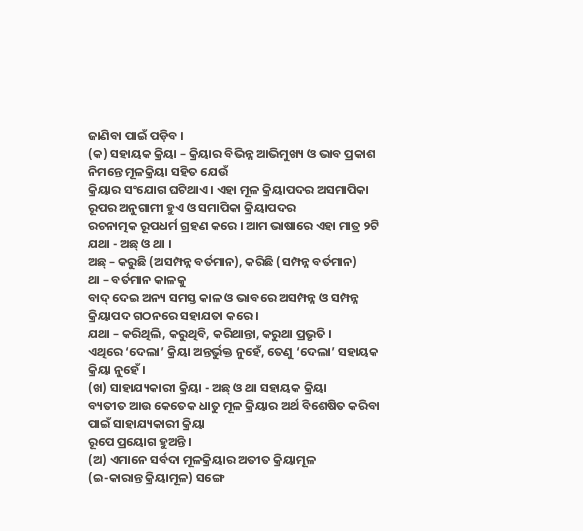ଜାଣିବା ପାଇଁ ପଡ଼ିବ ।
(କ) ସହାୟକ କ୍ରିୟା – କ୍ରିୟାର ବିଭିନ୍ନ ଆଭିମୁଖ୍ୟ ଓ ଭାବ ପ୍ରକାଶ ନିମନ୍ତେ ମୂଳକ୍ରିୟା ସହିତ ଯେଉଁ
କ୍ରିୟାର ସଂଯୋଗ ଘଟିଥାଏ । ଏହା ମୂଳ କ୍ରିୟାପଦର ଅସମାପିକା ରୂପର ଅନୁଗାମୀ ହୁଏ ଓ ସମାପିକା କ୍ରିୟାପଦର
ରଚନାତ୍ମକ ରୂପଧର୍ମ ଗ୍ରହଣ କରେ । ଆମ ଭାଷାରେ ଏହା ମାତ୍ର ୨ଟି ଯଥା - ଅଛ୍ ଓ ଥା ।
ଅଛ୍ – କରୁଛି (ଅସମ୍ପନ୍ନ ବର୍ତମାନ), କରିଛି (ସମ୍ପନ୍ନ ବର୍ତମାନ)
ଥା – ବର୍ତମାନ କାଳକୁ
ବାଦ୍ ଦେଇ ଅନ୍ୟ ସମସ୍ତ କାଳ ଓ ଭାବରେ ଅସମ୍ପନ୍ନ ଓ ସମ୍ପନ୍ନ କ୍ରିୟାପଦ ଗଠନରେ ସହାଯତା କରେ ।
ଯଥା – କରିଥିଲି, କରୁଥିବି, କରିଥାନ୍ତା, କରୁଥା ପ୍ରଭୃତି ।
ଏଥିରେ ‘ଦେଲା’ କ୍ରିୟା ଅନ୍ତର୍ଭୁକ୍ତ ନୁହେଁ, ତେଣୁ ‘ଦେଲା’ ସହାୟକ କ୍ରିୟା ନୁହେଁ ।
(ଖ) ସାହାଯ୍ୟକାରୀ କ୍ରିୟା - ଅଛ୍ ଓ ଥା ସହାୟକ କ୍ରିୟା
ବ୍ୟତୀତ ଆଉ କେତେକ ଧାତୁ ମୂଳ କ୍ରିୟାର ଅର୍ଥ ବିଶେଷିତ କରିବା ପାଇଁ ସାହାଯ୍ୟକାରୀ କ୍ରିୟା
ରୂପେ ପ୍ରୟୋଗ ହୁଅନ୍ତି ।
(ଅ) ଏମାନେ ସର୍ବଦା ମୂଳକ୍ରିୟାର ଅତୀତ କ୍ରିୟାମୂଳ
(ଇ-କାରାନ୍ତ କ୍ରିୟାମୂଳ) ସଙ୍ଗେ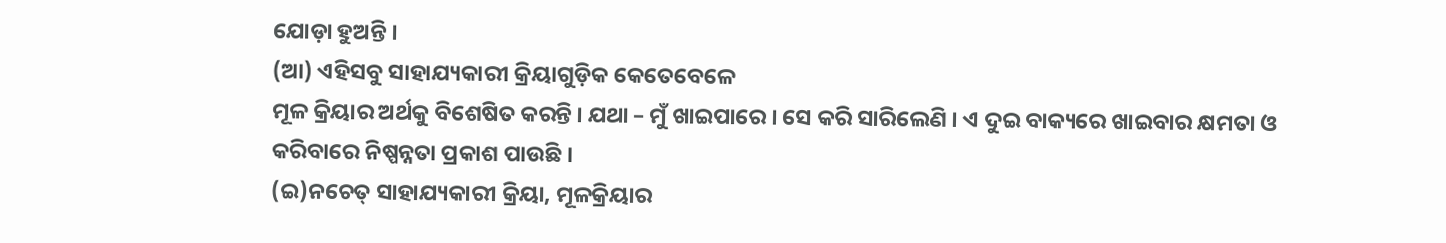ଯୋଡ଼ା ହୁଅନ୍ତି ।
(ଆ) ଏହିସବୁ ସାହାଯ୍ୟକାରୀ କ୍ରିୟାଗୁଡ଼ିକ କେତେବେଳେ
ମୂଳ କ୍ରିୟାର ଅର୍ଥକୁ ବିଶେଷିତ କରନ୍ତି । ଯଥା – ମୁଁ ଖାଇପାରେ । ସେ କରି ସାରିଲେଣି । ଏ ଦୁଇ ବାକ୍ୟରେ ଖାଇବାର କ୍ଷମତା ଓ
କରିବାରେ ନିଷ୍ପନ୍ନତା ପ୍ରକାଶ ପାଉଛି ।
(ଇ)ନଚେତ୍ ସାହାଯ୍ୟକାରୀ କ୍ରିୟା, ମୂଳକ୍ରିୟାର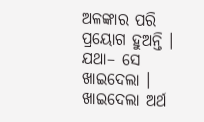ଅଳଙ୍କାର ପରି ପ୍ରୟୋଗ ହୁଅନ୍ତି । ଯଥା– ସେ ଖାଇଦେଲା । ଖାଇଦେଲା ଅର୍ଥ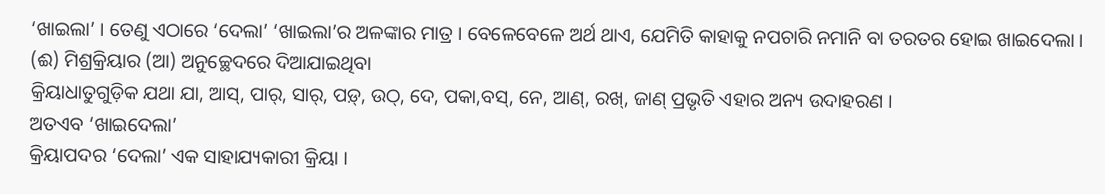‘ଖାଇଲା’ । ତେଣୁ ଏଠାରେ ‘ଦେଲା’ ‘ଖାଇଲା’ର ଅଳଙ୍କାର ମାତ୍ର । ବେଳେବେଳେ ଅର୍ଥ ଥାଏ, ଯେମିତି କାହାକୁ ନପଚାରି ନମାନି ବା ତରତର ହୋଇ ଖାଇଦେଲା ।
(ଈ) ମିଶ୍ରକ୍ରିୟାର (ଆ) ଅନୁଚ୍ଛେଦରେ ଦିଆଯାଇଥିବା
କ୍ରିୟାଧାତୁଗୁଡ଼ିକ ଯଥା ଯା, ଆସ୍, ପାର୍, ସାର୍, ପଡ଼୍, ଉଠ୍, ଦେ, ପକା,ବସ୍, ନେ, ଆଣ୍, ରଖ୍, ଜାଣ୍ ପ୍ରଭୃତି ଏହାର ଅନ୍ୟ ଉଦାହରଣ ।
ଅତଏବ ‘ଖାଇଦେଲା’
କ୍ରିୟାପଦର ‘ଦେଲା’ ଏକ ସାହାଯ୍ୟକାରୀ କ୍ରିୟା ।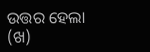ଉତ୍ତର ହେଲା
(ଖ)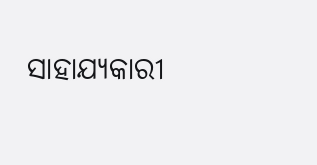ସାହାଯ୍ୟକାରୀ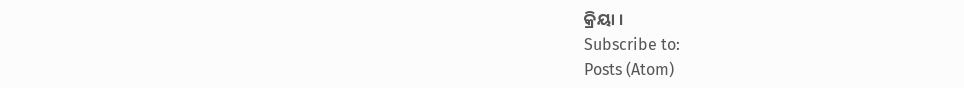କ୍ରିୟା ।
Subscribe to:
Posts (Atom)